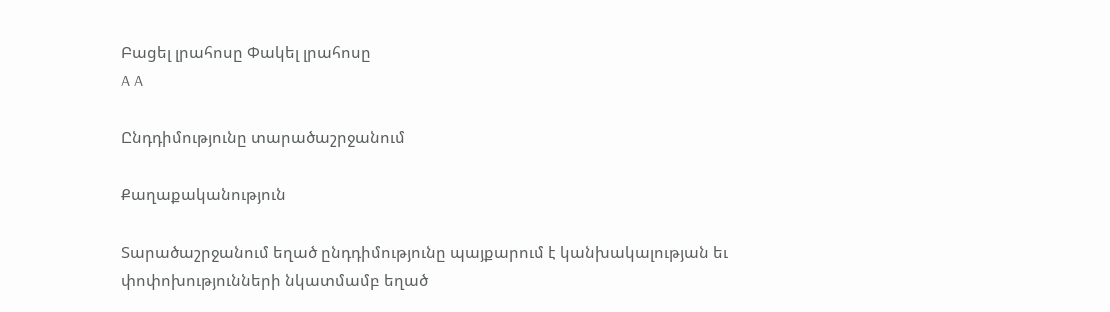Բացել լրահոսը Փակել լրահոսը
A A

Ընդդիմությունը տարածաշրջանում

Քաղաքականություն

Տարածաշրջանում եղած ընդդիմությունը պայքարում է կանխակալության եւ փոփոխությունների նկատմամբ եղած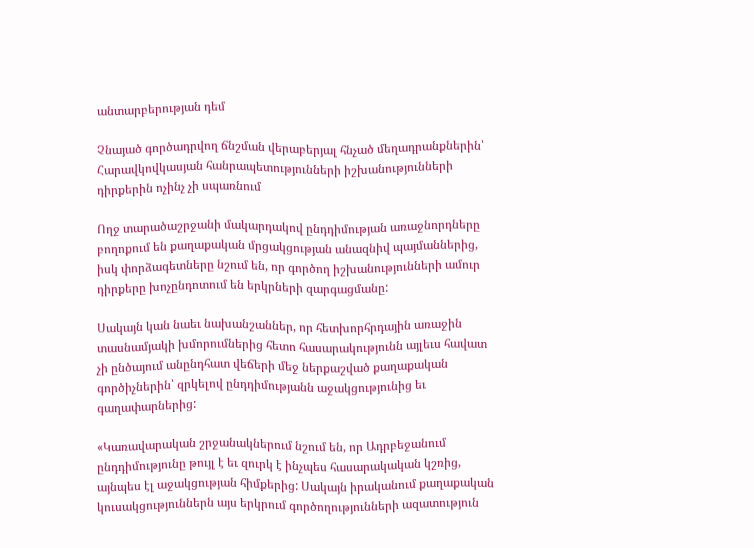անտարբերության դեմ

Չնայած գործադրվող ճնշման վերաբերյալ հնչած մեղադրանքներին՝ Հարավկովկասյան հանրապետությունների իշխանությունների դիրքերին ոչինչ չի սպառնում

Ողջ տարածաշրջանի մակարդակով ընդդիմության առաջնորդները բողոքում են քաղաքական մրցակցության անազնիվ պայմաններից, իսկ փորձագետները նշում են, որ գործող իշխանությունների ամուր դիրքերը խոչընդոտում են երկրների զարգացմանը:

Սակայն կան նաեւ նախանշաններ, որ հետխորհրդային առաջին տասնամյակի խմորումներից հետո հասարակությունն այլեւս հավատ չի ընծայում անընդհատ վեճերի մեջ ներքաշված քաղաքական գործիչներին՝ զրկելով ընդդիմությանն աջակցությունից եւ գաղափարներից:

«Կառավարական շրջանակներում նշում են, որ Ադրբեջանում ընդդիմությունը թույլ է եւ զուրկ է ինչպես հասարակական կշռից, այնպես էլ աջակցության հիմքերից: Սակայն իրականում քաղաքական կուսակցություններն այս երկրում գործողությունների ազատություն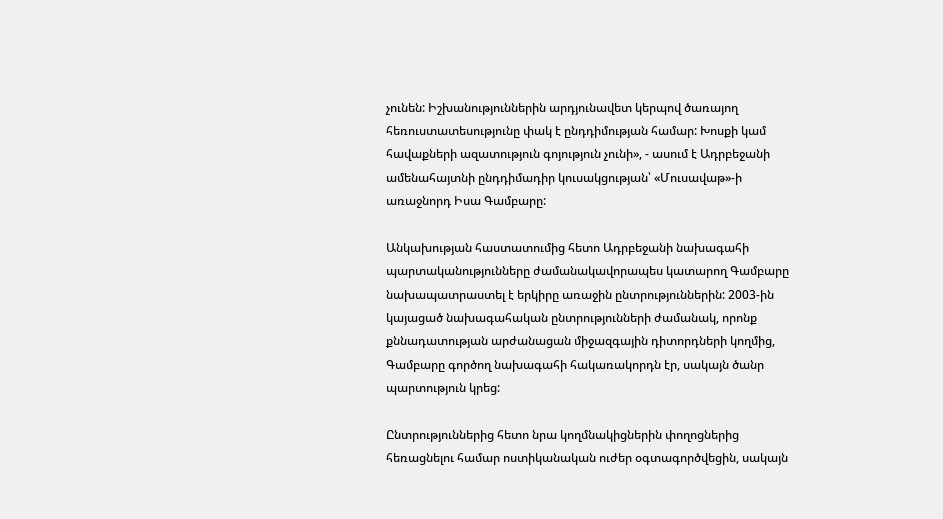չունեն: Իշխանություններին արդյունավետ կերպով ծառայող հեռուստատեսությունը փակ է ընդդիմության համար: Խոսքի կամ հավաքների ազատություն գոյություն չունի», - ասում է Ադրբեջանի ամենահայտնի ընդդիմադիր կուսակցության՝ «Մուսավաթ»-ի առաջնորդ Իսա Գամբարը:

Անկախության հաստատումից հետո Ադրբեջանի նախագահի պարտականությունները ժամանակավորապես կատարող Գամբարը նախապատրաստել է երկիրը առաջին ընտրություններին: 2003-ին կայացած նախագահական ընտրությունների ժամանակ, որոնք քննադատության արժանացան միջազգային դիտորդների կողմից, Գամբարը գործող նախագահի հակառակորդն էր, սակայն ծանր պարտություն կրեց:

Ընտրություններից հետո նրա կողմնակիցներին փողոցներից հեռացնելու համար ոստիկանական ուժեր օգտագործվեցին, սակայն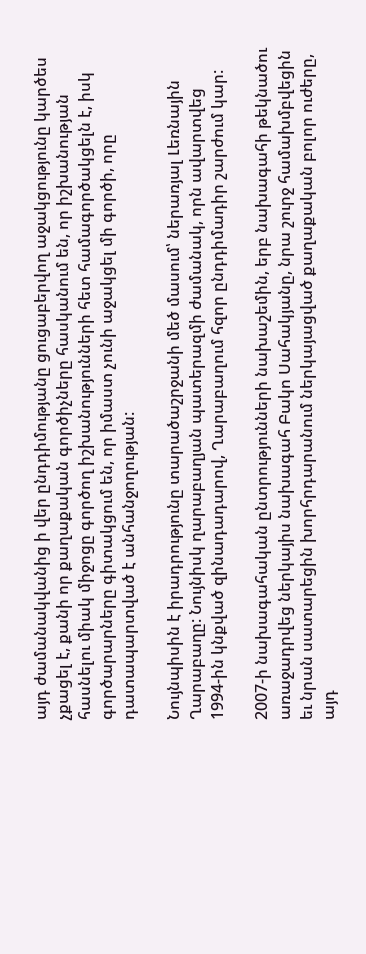այդ ժամանակվանից ի վեր ընդդիմությանը ցուցաբերվող աջակցությունը կարծես չքացել է, քանի որ քաղաքական գործիչները հասկանում են, որ իշխանության հասնելու միակ միջոցը գործող իշխանությունների հետ համագործակցելն է, իսկ գործարարները գիտակցում են, որ իմաստ չունի աջակցել մի գործի, որը դատապարտված է անհանջողության:

Նույնպիսին է իրադրությունը տարածաշրջանի մեծ մասում՝ ներառյալ Լեռնային Ղարաբաղը: Նույնիսկ ղարաբաղյան պատերազմի ժամանակ, որն ավարտվեց 1994-ին կնքված զինադադարով, Ղարաբաղում հզոր ընդդիմադիր շարժում կար:

2007-ի նախագահական ընտրությունների նախաշեմին, երբ նախագահի թեկնածու առաջադրվեց ներկայիս նախագահ Բակո Սահակյանը, նրա շուրջ համախմբվեցին եւ նրան սատարեցին խորհրդարանում ներկայացված քաղաքական բոլոր ուժերը, այդ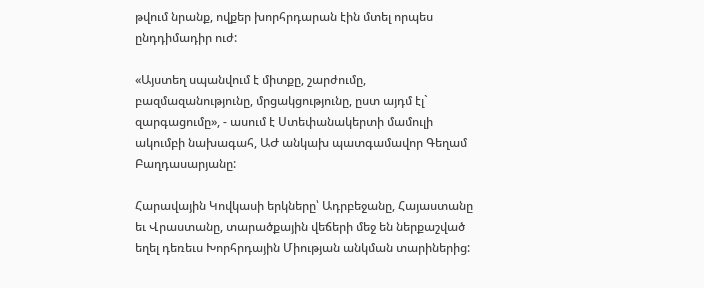թվում նրանք, ովքեր խորհրդարան էին մտել որպես ընդդիմադիր ուժ:

«Այստեղ սպանվում է միտքը, շարժումը, բազմազանությունը, մրցակցությունը, ըստ այդմ էլ` զարգացումը», - ասում է Ստեփանակերտի մամուլի ակումբի նախագահ, ԱԺ անկախ պատգամավոր Գեղամ Բաղդասարյանը:

Հարավային Կովկասի երկները՝ Ադրբեջանը, Հայաստանը եւ Վրաստանը, տարածքային վեճերի մեջ են ներքաշված եղել դեռեւս Խորհրդային Միության անկման տարիներից: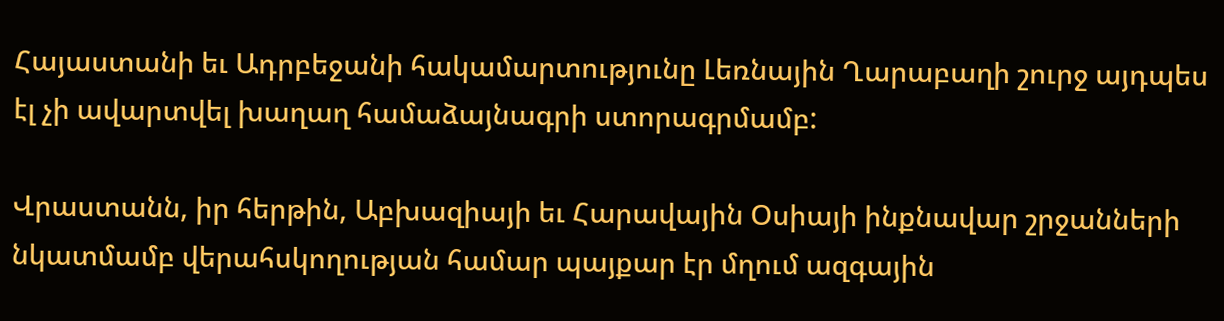Հայաստանի եւ Ադրբեջանի հակամարտությունը Լեռնային Ղարաբաղի շուրջ այդպես էլ չի ավարտվել խաղաղ համաձայնագրի ստորագրմամբ:

Վրաստանն, իր հերթին, Աբխազիայի եւ Հարավային Օսիայի ինքնավար շրջանների նկատմամբ վերահսկողության համար պայքար էր մղում ազգային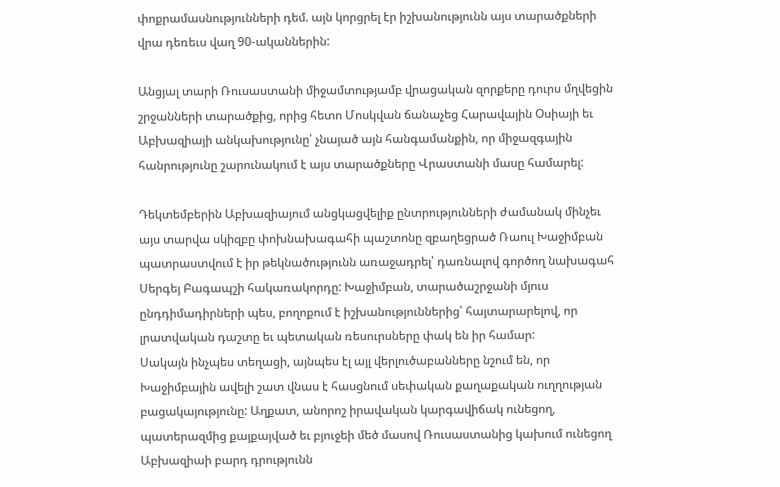փոքրամասնությունների դեմ. այն կորցրել էր իշխանությունն այս տարածքների վրա դեռեւս վաղ 90-ականներին:

Անցյալ տարի Ռուսաստանի միջամտությամբ վրացական զորքերը դուրս մղվեցին շրջանների տարածքից, որից հետո Մոսկվան ճանաչեց Հարավային Օսիայի եւ Աբխազիայի անկախությունը՝ չնայած այն հանգամանքին, որ միջազգային հանրությունը շարունակում է այս տարածքները Վրաստանի մասը համարել:

Դեկտեմբերին Աբխազիայում անցկացվելիք ընտրությունների ժամանակ մինչեւ այս տարվա սկիզբը փոխնախագահի պաշտոնը զբաղեցրած Ռաուլ Խաջիմբան պատրաստվում է իր թեկնածությունն առաջադրել՝ դառնալով գործող նախագահ Սերգեյ Բագապշի հակառակորդը: Խաջիմբան, տարածաշրջանի մյուս ընդդիմադիրների պես, բողոքում է իշխանություններից՝ հայտարարելով, որ լրատվական դաշտը եւ պետական ռեսուրսները փակ են իր համար:
Սակայն ինչպես տեղացի, այնպես էլ այլ վերլուծաբանները նշում են, որ Խաջիմբային ավելի շատ վնաս է հասցնում սեփական քաղաքական ուղղության բացակայությունը: Աղքատ, անորոշ իրավական կարգավիճակ ունեցող, պատերազմից քայքայված եւ բյուջեի մեծ մասով Ռուսաստանից կախում ունեցող Աբխազիաի բարդ դրությունն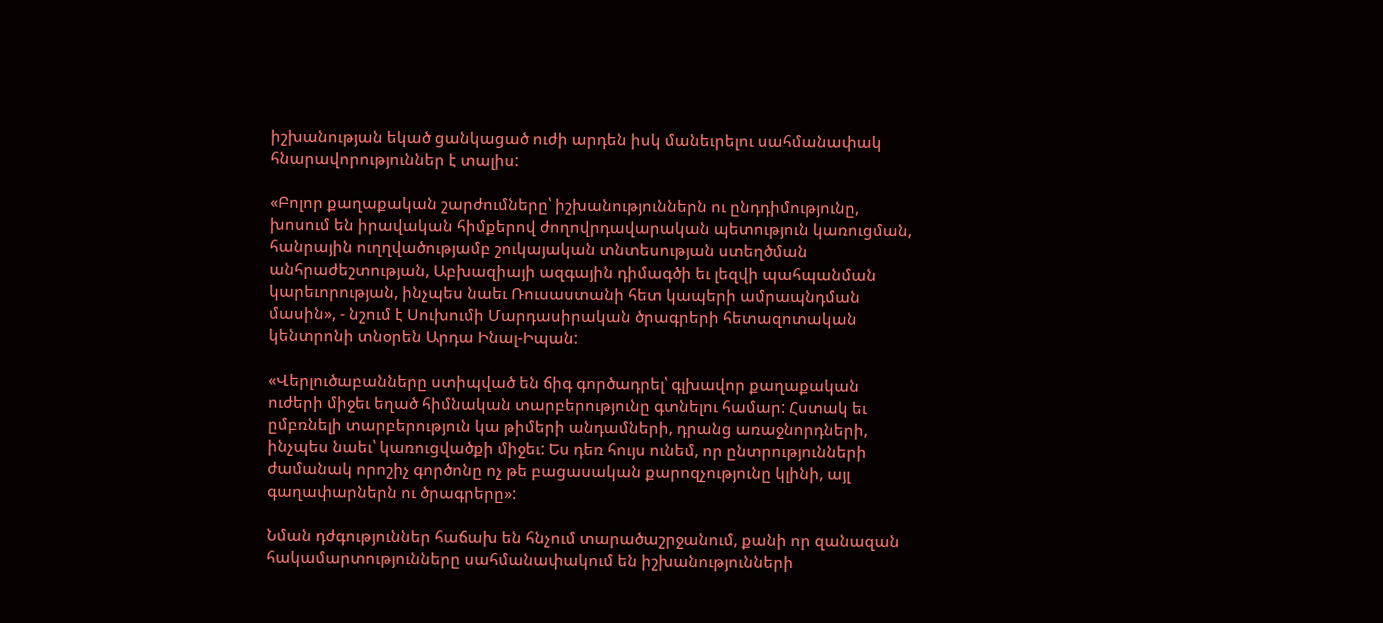իշխանության եկած ցանկացած ուժի արդեն իսկ մանեւրելու սահմանափակ հնարավորություններ է տալիս:

«Բոլոր քաղաքական շարժումները՝ իշխանություններն ու ընդդիմությունը, խոսում են իրավական հիմքերով ժողովրդավարական պետություն կառուցման, հանրային ուղղվածությամբ շուկայական տնտեսության ստեղծման անհրաժեշտության, Աբխազիայի ազգային դիմագծի եւ լեզվի պահպանման կարեւորության, ինչպես նաեւ Ռուսաստանի հետ կապերի ամրապնդման մասին», - նշում է Սուխումի Մարդասիրական ծրագրերի հետազոտական կենտրոնի տնօրեն Արդա Ինալ-Իպան:

«Վերլուծաբանները ստիպված են ճիգ գործադրել՝ գլխավոր քաղաքական ուժերի միջեւ եղած հիմնական տարբերությունը գտնելու համար: Հստակ եւ ըմբռնելի տարբերություն կա թիմերի անդամների, դրանց առաջնորդների, ինչպես նաեւ՝ կառուցվածքի միջեւ: Ես դեռ հույս ունեմ, որ ընտրությունների ժամանակ որոշիչ գործոնը ոչ թե բացասական քարոզչությունը կլինի, այլ գաղափարներն ու ծրագրերը»:

Նման դժգություններ հաճախ են հնչում տարածաշրջանում, քանի որ զանազան հակամարտությունները սահմանափակում են իշխանությունների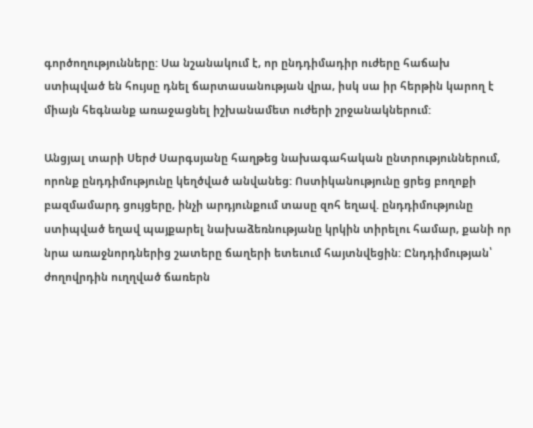գործողությունները: Սա նշանակում է, որ ընդդիմադիր ուժերը հաճախ ստիպված են հույսը դնել ճարտասանության վրա, իսկ սա իր հերթին կարող է միայն հեգնանք առաջացնել իշխանամետ ուժերի շրջանակներում:

Անցյալ տարի Սերժ Սարգսյանը հաղթեց նախագահական ընտրություններում, որոնք ընդդիմությունը կեղծված անվանեց: Ոստիկանությունը ցրեց բողոքի բազմամարդ ցույցերը, ինչի արդյունքում տասը զոհ եղավ. ընդդիմությունը ստիպված եղավ պայքարել նախաձեռնությանը կրկին տիրելու համար, քանի որ նրա առաջնորդներից շատերը ճաղերի ետեւում հայտնվեցին: Ընդդիմության՝ ժողովրդին ուղղված ճառերն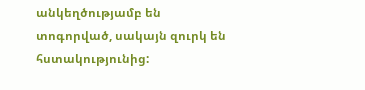անկեղծությամբ են տոգորված, սակայն զուրկ են հստակությունից: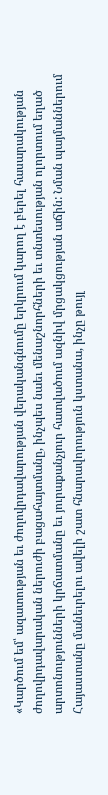«Կարծում եմ՝ ազատության եւ ժողովրդավարության վերականգնումը երկրում կարող է բերել հասարակության ժողովրդավարական ներուժի բացահայտմանը, ինչպես նաեւ մենաշնորհների եւ տնտեսության ոլորտում եղած արտոնությունների կրճատմանը եւ յուրաքանչյուր հատվածում ազնիվ մրցակցության աճին: Նման պայմաններում Հայաստանը մանեւրելու ավելի շատ հնարավորություն կստանա, ինչը թույլ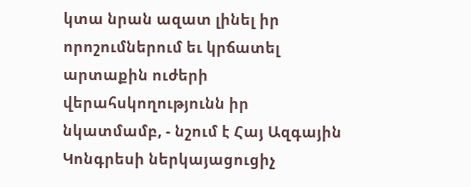կտա նրան ազատ լինել իր որոշումներում եւ կրճատել արտաքին ուժերի վերահսկողությունն իր նկատմամբ, - նշում է Հայ Ազգային Կոնգրեսի ներկայացուցիչ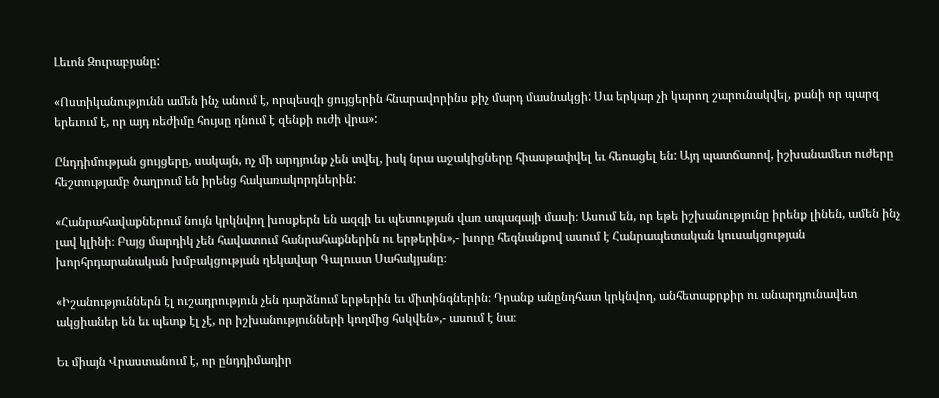Լեւոն Զուրաբյանը:

«Ոստիկանությունն ամեն ինչ անում է, որպեսզի ցույցերին հնարավորինս քիչ մարդ մասնակցի: Սա երկար չի կարող շարունակվել, քանի որ պարզ երեւում է, որ այդ ռեժիմը հույսը դնում է զենքի ուժի վրա»:

Ընդդիմության ցույցերը, սակայն, ոչ մի արդյունք չեն տվել, իսկ նրա աջակիցները հիասթափվել եւ հեռացել են: Այդ պատճառով, իշխանամետ ուժերը հեշտությամբ ծաղրում են իրենց հակառակորդներին:

«Հանրահավաքներում նույն կրկնվող խոսքերն են ազգի եւ պետության վառ ապագայի մասի։ Ասում են, որ եթե իշխանությունը իրենք լինեն, ամեն ինչ լավ կլինի։ Բայց մարդիկ չեն հավատում հանրահաքներին ու երթերին»,- խորը հեգնանքով ասում է Հանրապետական կուսակցության խորհրդարանական խմբակցության ղեկավար Գալուստ Սահակյանը։

«Իշանություններն էլ ուշադրություն չեն դարձնում երթերին եւ միտինգներին։ Դրանք անընդհատ կրկնվող, անհետաքրքիր ու անարդյունավետ ակցիաներ են եւ պետք էլ չէ, որ իշխանությունների կողմից հսկվեն»,- ասում է նա։

Եւ միայն Վրաստանում է, որ ընդդիմադիր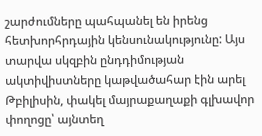շարժումները պահպանել են իրենց հետխորհրդային կենսունակությունը: Այս տարվա սկզբին ընդդիմության ակտիվիստները կաթվածահար էին արել Թբիլիսին, փակել մայրաքաղաքի գլխավոր փողոցը՝ այնտեղ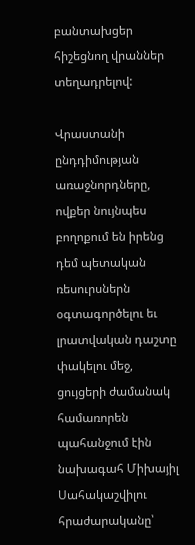բանտախցեր հիշեցնող վրաններ տեղադրելով:

Վրաստանի ընդդիմության առաջնորդները, ովքեր նույնպես բողոքում են իրենց դեմ պետական ռեսուրսներն օգտագործելու եւ լրատվական դաշտը փակելու մեջ, ցույցերի ժամանակ համառորեն պահանջում էին նախագահ Միխայիլ Սահակաշվիլու հրաժարականը՝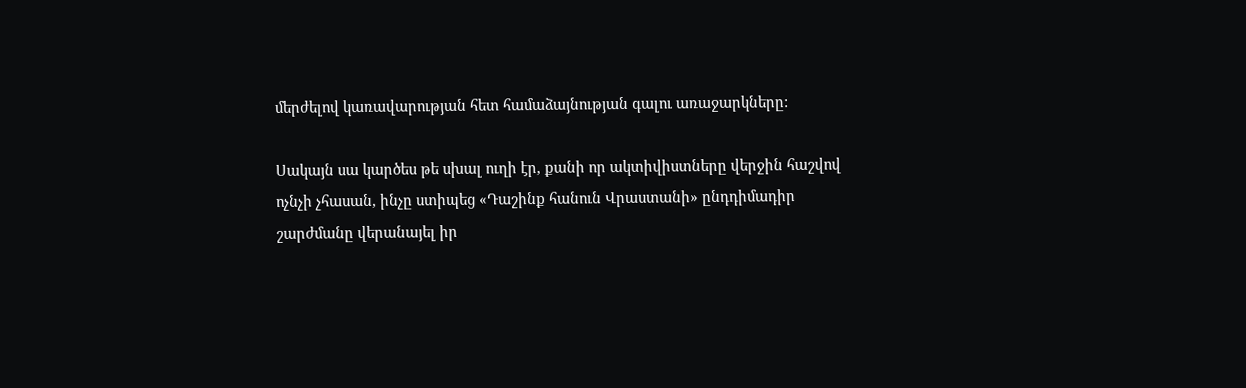մերժելով կառավարության հետ համաձայնության գալու առաջարկները:

Սակայն սա կարծես թե սխալ ուղի էր, քանի որ ակտիվիստները վերջին հաշվով ոչնչի չհասան, ինչը ստիպեց «Դաշինք հանուն Վրաստանի» ընդդիմադիր շարժմանը վերանայել իր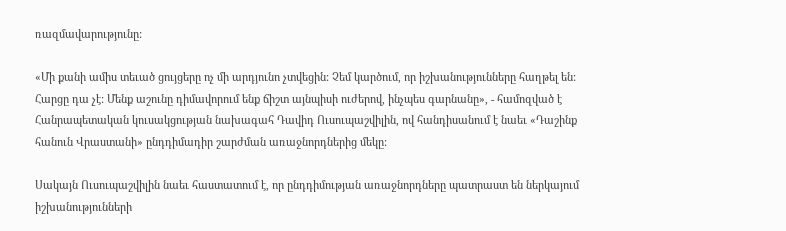ռազմավարությունը:

«Մի քանի ամիս տեւած ցույցերը ոչ մի արդյունո չտվեցին: Չեմ կարծում, որ իշխանությունները հաղթել են: Հարցը դա չէ: Մենք աշունը դիմավորում ենք ճիշտ այնպիսի ուժերով, ինչպես գարնանը», - համոզված է Հանրապետական կուսակցության նախագահ Դավիդ Ուսուպաշվիլին, ով հանդիսանում է նաեւ «Դաշինք հանուն Վրաստանի» ընդդիմադիր շարժման առաջնորդներից մեկը:

Սակայն Ուսուպաշվիլին նաեւ հաստատում է, որ ընդդիմության առաջնորդները պատրաստ են ներկայում իշխանությունների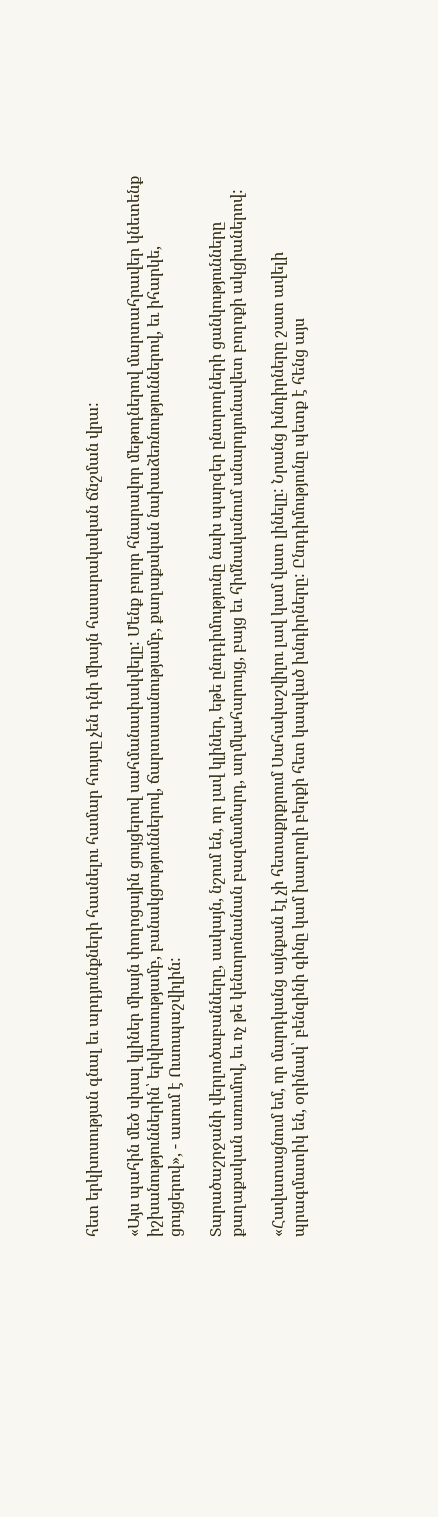հետ երկխոսության գնալ եւ արդյունքների հասնելու համար հույսը չեն դնի միայն հասարակական ճնշման վրա:

«Այս պահին մեծ սխալ կլիներ միայն փողոցային ցույցերով սահմանափակվելը: Մենք բոլոր հնարավոր մեթոդներով մարտահրավեր կնետենք իշխանություններին՝ երկխոսությամբ, բանակցություններով, ճարտասանությամբ, քաղաքական նախաձեռնություններով, եւ իհարկե, ցույցերով», - ասում է Ուսուպաշվիլին:

Տարածաշրջանի վերլուծաբանները, սակայն, նշում են, որ լավ կլիներ, եթե ընդդիմությունը նախ պարզեր ընտրողների ցանկությունները քաղաքական առումով, եւ ոչ թե կենտրոնանան բազմամարդ, աղմկահարույց, բայց եւ հիմնականում անարդյունավետ բողոքի ակցիաներով:

«Հավատացնում եմ, որ մարդկանց այնքան էլ չի հետաքրքրում Սահակաշվիլու լավ կամ վատ լինելը: Նրանց խնդիրները շատ ավելի պրագմատիկ են, օրինակ՝ բենզինի գինը կամ խաղողի բերքի հետ կապված խնդիրները: Ընդդիմությունը պետք է հենց այս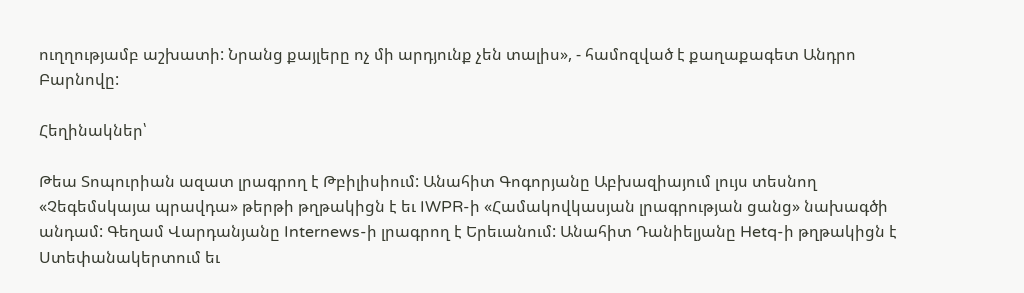ուղղությամբ աշխատի: Նրանց քայլերը ոչ մի արդյունք չեն տալիս», - համոզված է քաղաքագետ Անդրո Բարնովը:

Հեղինակներ՝

Թեա Տոպուրիան ազատ լրագրող է Թբիլիսիում: Անահիտ Գոգորյանը Աբխազիայում լույս տեսնող «Չեգեմսկայա պրավդա» թերթի թղթակիցն է եւ IWPR-ի «Համակովկասյան լրագրության ցանց» նախագծի անդամ: Գեղամ Վարդանյանը Internews-ի լրագրող է Երեւանում: Անահիտ Դանիելյանը Hetq-ի թղթակիցն է Ստեփանակերտում եւ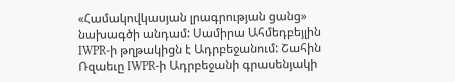«Համակովկասյան լրագրության ցանց» նախագծի անդամ: Սամիրա Ահմեդբեյլին IWPR-ի թղթակիցն է Ադրբեջանում: Շահին Ռզաեւը IWPR-ի Ադրբեջանի գրասենյակի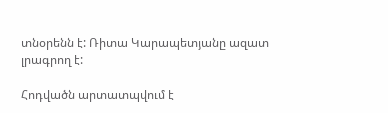տնօրենն է: Ռիտա Կարապետյանը ազատ լրագրող է:

Հոդվածն արտատպվում է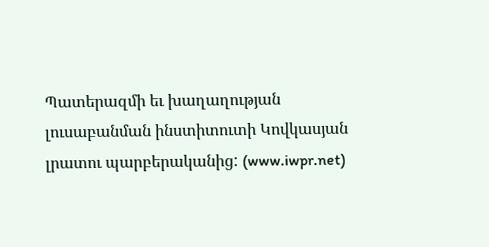Պատերազմի եւ խաղաղության լուսաբանման ինստիտուտի Կովկասյան լրատու պարբերականից: (www.iwpr.net)